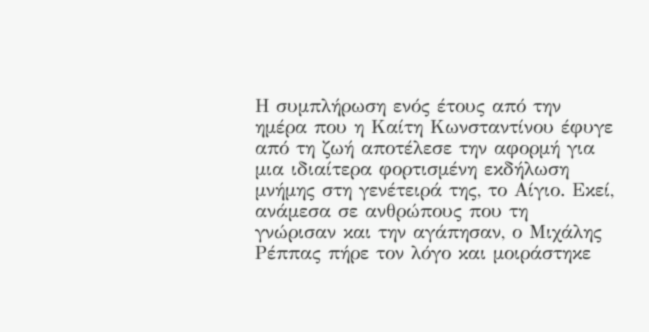Η συμπλήρωση ενός έτους από την ημέρα που η Καίτη Κωνσταντίνου έφυγε από τη ζωή αποτέλεσε την αφορμή για μια ιδιαίτερα φορτισμένη εκδήλωση μνήμης στη γενέτειρά της, το Αίγιο. Εκεί, ανάμεσα σε ανθρώπους που τη γνώρισαν και την αγάπησαν, ο Μιχάλης Ρέππας πήρε τον λόγο και μοιράστηκε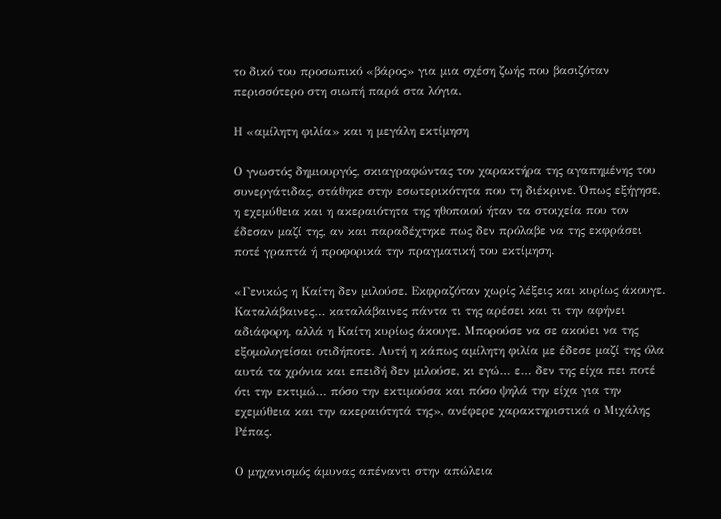το δικό του προσωπικό «βάρος» για μια σχέση ζωής που βασιζόταν περισσότερο στη σιωπή παρά στα λόγια.

Η «αμίλητη φιλία» και η μεγάλη εκτίμηση

Ο γνωστός δημιουργός, σκιαγραφώντας τον χαρακτήρα της αγαπημένης του συνεργάτιδας, στάθηκε στην εσωτερικότητα που τη διέκρινε. Όπως εξήγησε, η εχεμύθεια και η ακεραιότητα της ηθοποιού ήταν τα στοιχεία που τον έδεσαν μαζί της, αν και παραδέχτηκε πως δεν πρόλαβε να της εκφράσει ποτέ γραπτά ή προφορικά την πραγματική του εκτίμηση.

«Γενικώς η Καίτη δεν μιλούσε. Εκφραζόταν χωρίς λέξεις και κυρίως άκουγε. Καταλάβαινες… καταλάβαινες πάντα τι της αρέσει και τι την αφήνει αδιάφορη, αλλά η Καίτη κυρίως άκουγε. Μπορούσε να σε ακούει να της εξομολογείσαι οτιδήποτε. Αυτή η κάπως αμίλητη φιλία με έδεσε μαζί της όλα αυτά τα χρόνια και επειδή δεν μιλούσε, κι εγώ… ε… δεν της είχα πει ποτέ ότι την εκτιμώ… πόσο την εκτιμούσα και πόσο ψηλά την είχα για την εχεμύθεια και την ακεραιότητά της», ανέφερε χαρακτηριστικά ο Μιχάλης Ρέπας.

Ο μηχανισμός άμυνας απέναντι στην απώλεια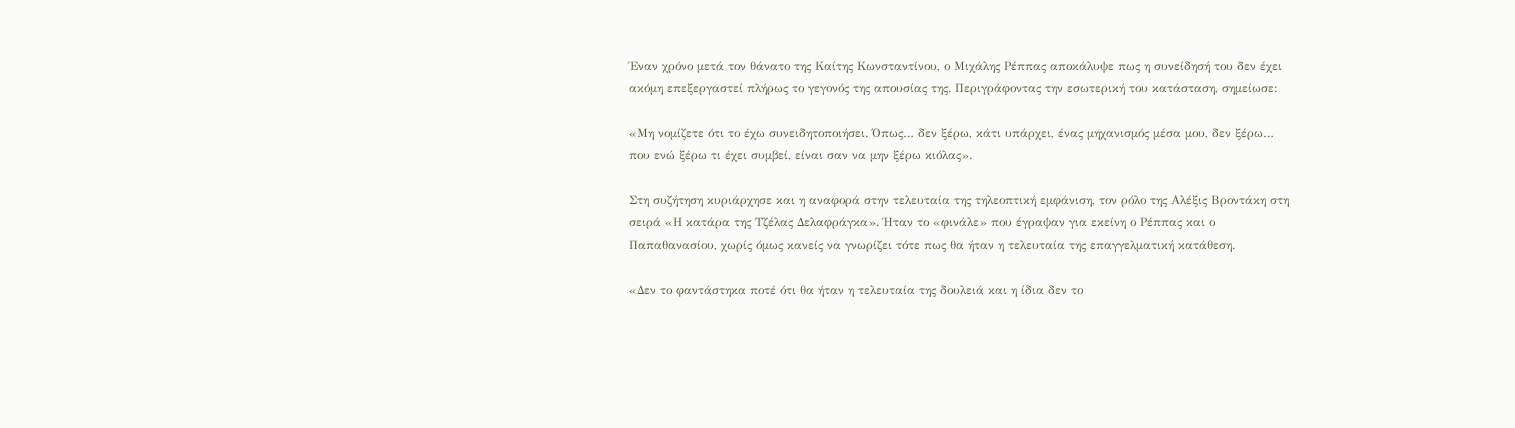Έναν χρόνο μετά τον θάνατο της Καίτης Κωνσταντίνου, ο Μιχάλης Ρέππας αποκάλυψε πως η συνείδησή του δεν έχει ακόμη επεξεργαστεί πλήρως το γεγονός της απουσίας της. Περιγράφοντας την εσωτερική του κατάσταση, σημείωσε:

«Μη νομίζετε ότι το έχω συνειδητοποιήσει. Όπως… δεν ξέρω, κάτι υπάρχει, ένας μηχανισμός μέσα μου, δεν ξέρω… που ενώ ξέρω τι έχει συμβεί, είναι σαν να μην ξέρω κιόλας».

Στη συζήτηση κυριάρχησε και η αναφορά στην τελευταία της τηλεοπτική εμφάνιση, τον ρόλο της Αλέξις Βροντάκη στη σειρά «Η κατάρα της Τζέλας Δελαφράγκα». Ήταν το «φινάλε» που έγραψαν για εκείνη ο Ρέππας και ο Παπαθανασίου, χωρίς όμως κανείς να γνωρίζει τότε πως θα ήταν η τελευταία της επαγγελματική κατάθεση.

«Δεν το φαντάστηκα ποτέ ότι θα ήταν η τελευταία της δουλειά και η ίδια δεν το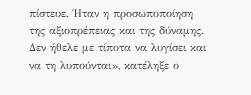πίστευε. Ήταν η προσωποποίηση της αξιοπρέπειας και της δύναμης. Δεν ήθελε με τίποτα να λυγίσει και να τη λυπούνται», κατέληξε ο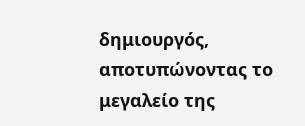δημιουργός, αποτυπώνοντας το μεγαλείο της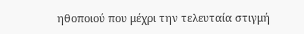ηθοποιού που μέχρι την τελευταία στιγμή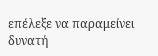επέλεξε να παραμείνει δυνατή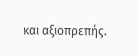και αξιοπρεπής.